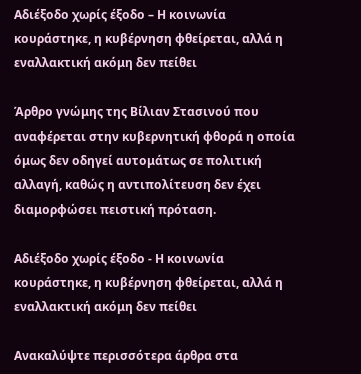Αδιέξοδο χωρίς έξοδο – Η κοινωνία κουράστηκε, η κυβέρνηση φθείρεται, αλλά η εναλλακτική ακόμη δεν πείθει

Άρθρο γνώμης της Βίλιαν Στασινού που αναφέρεται στην κυβερνητική φθορά η οποία όμως δεν οδηγεί αυτομάτως σε πολιτική αλλαγή, καθώς η αντιπολίτευση δεν έχει διαμορφώσει πειστική πρόταση.

Αδιέξοδο χωρίς έξοδο - Η κοινωνία κουράστηκε, η κυβέρνηση φθείρεται, αλλά η εναλλακτική ακόμη δεν πείθει

Ανακαλύψτε περισσότερα άρθρα στα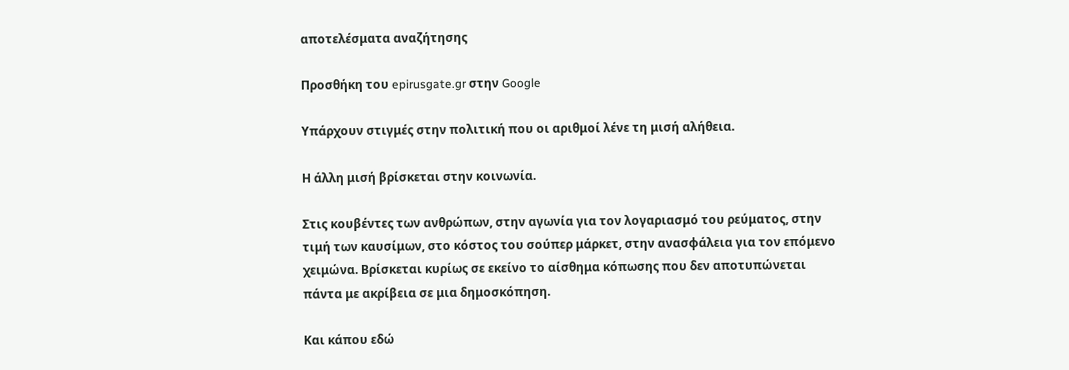αποτελέσματα αναζήτησης

Προσθήκη του epirusgate.gr στην Google

Υπάρχουν στιγμές στην πολιτική που οι αριθμοί λένε τη μισή αλήθεια.

Η άλλη μισή βρίσκεται στην κοινωνία.

Στις κουβέντες των ανθρώπων, στην αγωνία για τον λογαριασμό του ρεύματος, στην τιμή των καυσίμων, στο κόστος του σούπερ μάρκετ, στην ανασφάλεια για τον επόμενο χειμώνα. Βρίσκεται κυρίως σε εκείνο το αίσθημα κόπωσης που δεν αποτυπώνεται πάντα με ακρίβεια σε μια δημοσκόπηση.

Και κάπου εδώ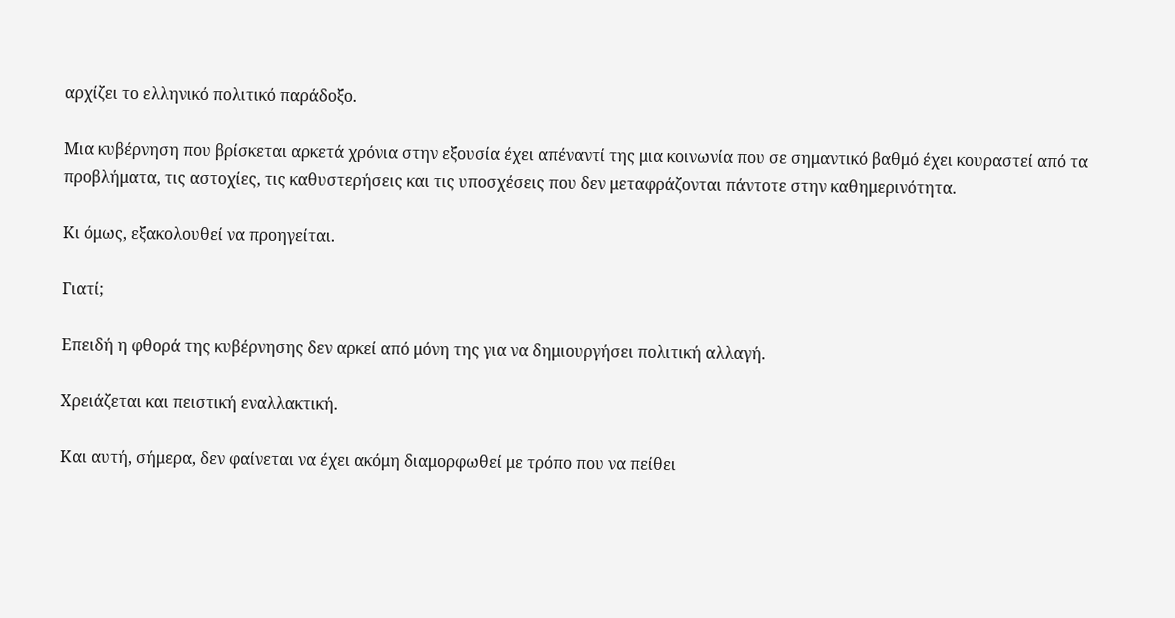αρχίζει το ελληνικό πολιτικό παράδοξο.

Μια κυβέρνηση που βρίσκεται αρκετά χρόνια στην εξουσία έχει απέναντί της μια κοινωνία που σε σημαντικό βαθμό έχει κουραστεί από τα προβλήματα, τις αστοχίες, τις καθυστερήσεις και τις υποσχέσεις που δεν μεταφράζονται πάντοτε στην καθημερινότητα.

Κι όμως, εξακολουθεί να προηγείται.

Γιατί;

Επειδή η φθορά της κυβέρνησης δεν αρκεί από μόνη της για να δημιουργήσει πολιτική αλλαγή.

Χρειάζεται και πειστική εναλλακτική.

Και αυτή, σήμερα, δεν φαίνεται να έχει ακόμη διαμορφωθεί με τρόπο που να πείθει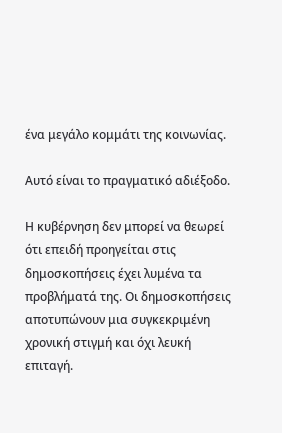ένα μεγάλο κομμάτι της κοινωνίας.

Αυτό είναι το πραγματικό αδιέξοδο.

Η κυβέρνηση δεν μπορεί να θεωρεί ότι επειδή προηγείται στις δημοσκοπήσεις έχει λυμένα τα προβλήματά της. Οι δημοσκοπήσεις αποτυπώνουν μια συγκεκριμένη χρονική στιγμή και όχι λευκή επιταγή.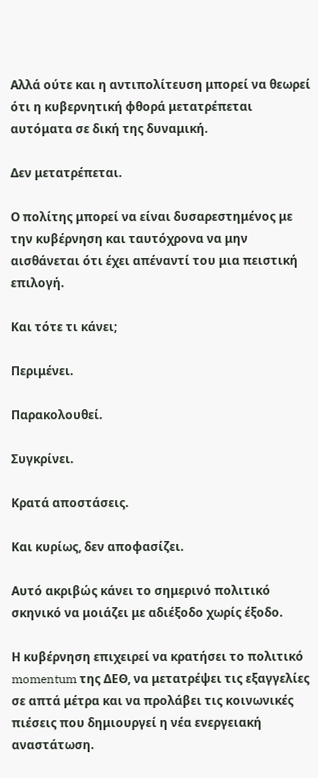Αλλά ούτε και η αντιπολίτευση μπορεί να θεωρεί ότι η κυβερνητική φθορά μετατρέπεται αυτόματα σε δική της δυναμική.

Δεν μετατρέπεται.

Ο πολίτης μπορεί να είναι δυσαρεστημένος με την κυβέρνηση και ταυτόχρονα να μην αισθάνεται ότι έχει απέναντί του μια πειστική επιλογή.

Και τότε τι κάνει;

Περιμένει.

Παρακολουθεί.

Συγκρίνει.

Κρατά αποστάσεις.

Και κυρίως, δεν αποφασίζει.

Αυτό ακριβώς κάνει το σημερινό πολιτικό σκηνικό να μοιάζει με αδιέξοδο χωρίς έξοδο.

Η κυβέρνηση επιχειρεί να κρατήσει το πολιτικό momentum της ΔΕΘ, να μετατρέψει τις εξαγγελίες σε απτά μέτρα και να προλάβει τις κοινωνικές πιέσεις που δημιουργεί η νέα ενεργειακή αναστάτωση.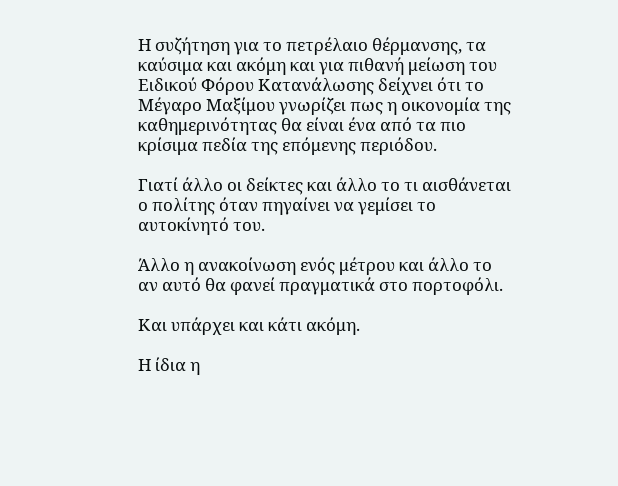Η συζήτηση για το πετρέλαιο θέρμανσης, τα καύσιμα και ακόμη και για πιθανή μείωση του Ειδικού Φόρου Κατανάλωσης δείχνει ότι το Μέγαρο Μαξίμου γνωρίζει πως η οικονομία της καθημερινότητας θα είναι ένα από τα πιο κρίσιμα πεδία της επόμενης περιόδου.

Γιατί άλλο οι δείκτες και άλλο το τι αισθάνεται ο πολίτης όταν πηγαίνει να γεμίσει το αυτοκίνητό του.

Άλλο η ανακοίνωση ενός μέτρου και άλλο το αν αυτό θα φανεί πραγματικά στο πορτοφόλι.

Και υπάρχει και κάτι ακόμη.

Η ίδια η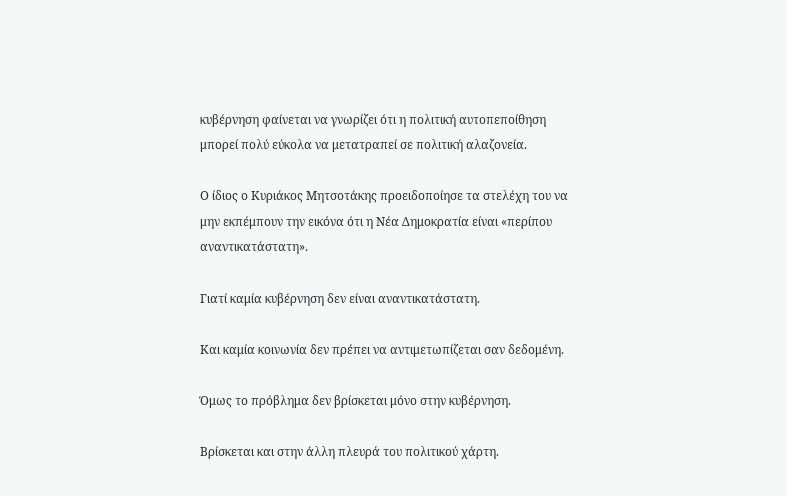κυβέρνηση φαίνεται να γνωρίζει ότι η πολιτική αυτοπεποίθηση μπορεί πολύ εύκολα να μετατραπεί σε πολιτική αλαζονεία.

Ο ίδιος ο Κυριάκος Μητσοτάκης προειδοποίησε τα στελέχη του να μην εκπέμπουν την εικόνα ότι η Νέα Δημοκρατία είναι «περίπου αναντικατάστατη».

Γιατί καμία κυβέρνηση δεν είναι αναντικατάστατη.

Και καμία κοινωνία δεν πρέπει να αντιμετωπίζεται σαν δεδομένη.

Όμως το πρόβλημα δεν βρίσκεται μόνο στην κυβέρνηση.

Βρίσκεται και στην άλλη πλευρά του πολιτικού χάρτη.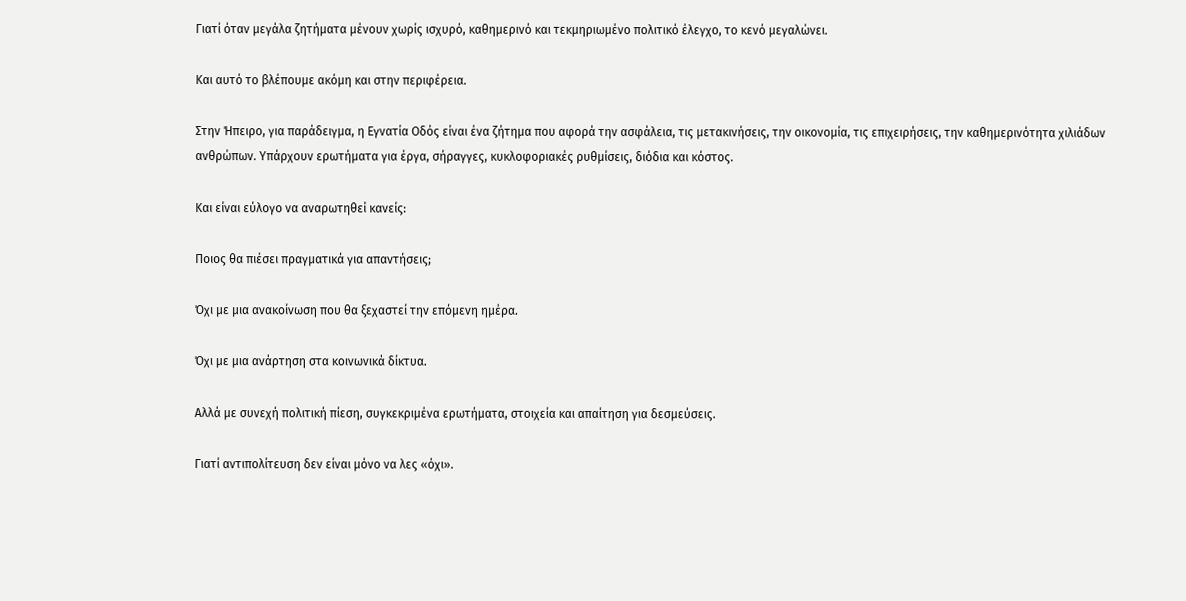Γιατί όταν μεγάλα ζητήματα μένουν χωρίς ισχυρό, καθημερινό και τεκμηριωμένο πολιτικό έλεγχο, το κενό μεγαλώνει.

Και αυτό το βλέπουμε ακόμη και στην περιφέρεια.

Στην Ήπειρο, για παράδειγμα, η Εγνατία Οδός είναι ένα ζήτημα που αφορά την ασφάλεια, τις μετακινήσεις, την οικονομία, τις επιχειρήσεις, την καθημερινότητα χιλιάδων ανθρώπων. Υπάρχουν ερωτήματα για έργα, σήραγγες, κυκλοφοριακές ρυθμίσεις, διόδια και κόστος.

Και είναι εύλογο να αναρωτηθεί κανείς:

Ποιος θα πιέσει πραγματικά για απαντήσεις;

Όχι με μια ανακοίνωση που θα ξεχαστεί την επόμενη ημέρα.

Όχι με μια ανάρτηση στα κοινωνικά δίκτυα.

Αλλά με συνεχή πολιτική πίεση, συγκεκριμένα ερωτήματα, στοιχεία και απαίτηση για δεσμεύσεις.

Γιατί αντιπολίτευση δεν είναι μόνο να λες «όχι».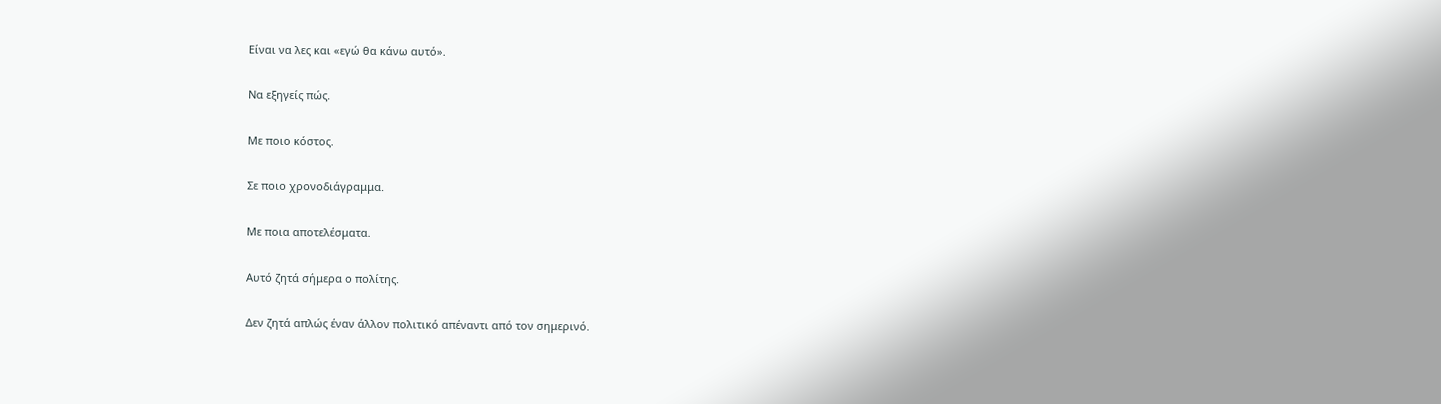Είναι να λες και «εγώ θα κάνω αυτό».

Να εξηγείς πώς.

Με ποιο κόστος.

Σε ποιο χρονοδιάγραμμα.

Με ποια αποτελέσματα.

Αυτό ζητά σήμερα ο πολίτης.

Δεν ζητά απλώς έναν άλλον πολιτικό απέναντι από τον σημερινό.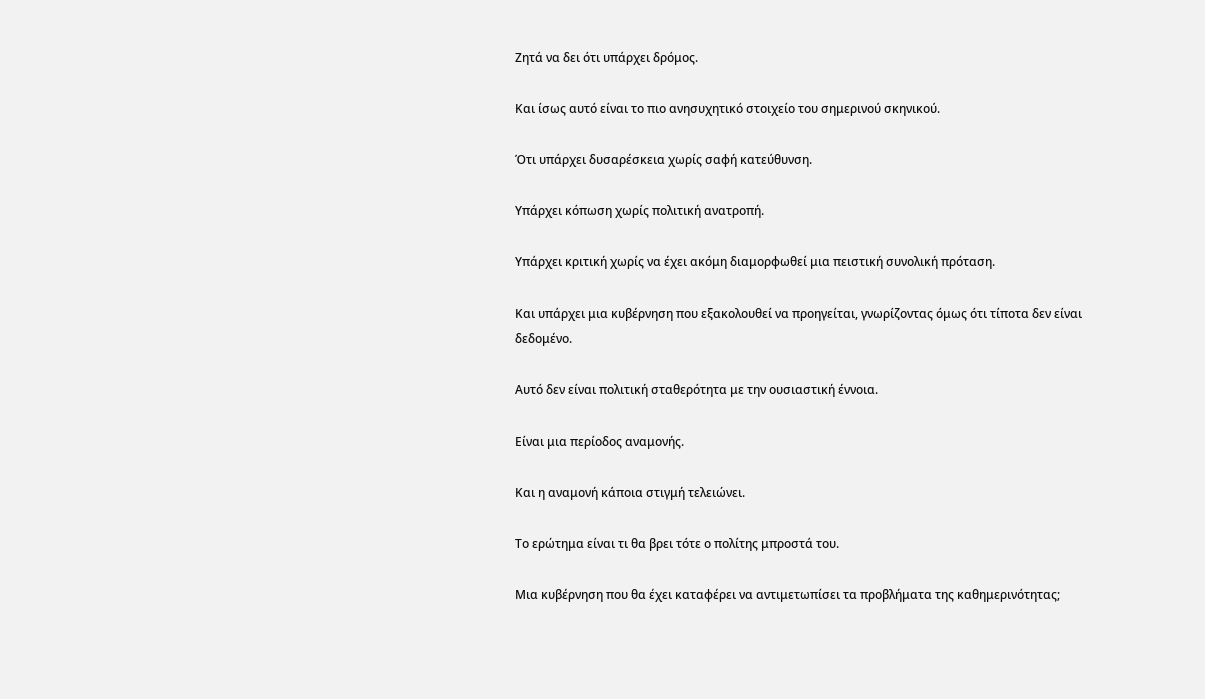Ζητά να δει ότι υπάρχει δρόμος.

Και ίσως αυτό είναι το πιο ανησυχητικό στοιχείο του σημερινού σκηνικού.

Ότι υπάρχει δυσαρέσκεια χωρίς σαφή κατεύθυνση.

Υπάρχει κόπωση χωρίς πολιτική ανατροπή.

Υπάρχει κριτική χωρίς να έχει ακόμη διαμορφωθεί μια πειστική συνολική πρόταση.

Και υπάρχει μια κυβέρνηση που εξακολουθεί να προηγείται, γνωρίζοντας όμως ότι τίποτα δεν είναι δεδομένο.

Αυτό δεν είναι πολιτική σταθερότητα με την ουσιαστική έννοια.

Είναι μια περίοδος αναμονής.

Και η αναμονή κάποια στιγμή τελειώνει.

Το ερώτημα είναι τι θα βρει τότε ο πολίτης μπροστά του.

Μια κυβέρνηση που θα έχει καταφέρει να αντιμετωπίσει τα προβλήματα της καθημερινότητας;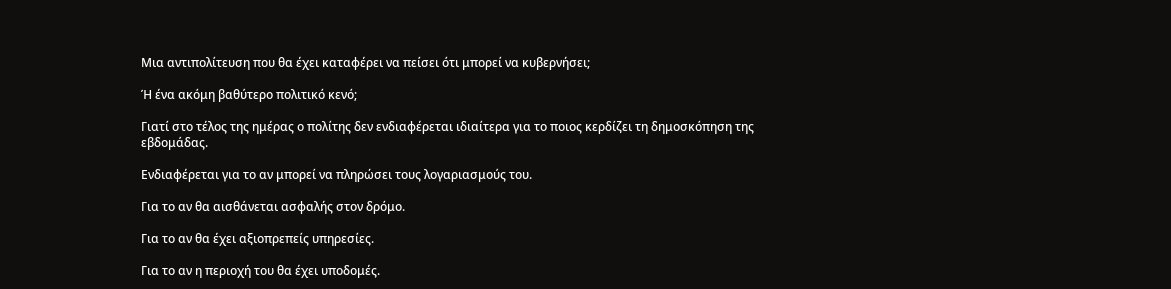Μια αντιπολίτευση που θα έχει καταφέρει να πείσει ότι μπορεί να κυβερνήσει;

Ή ένα ακόμη βαθύτερο πολιτικό κενό;

Γιατί στο τέλος της ημέρας ο πολίτης δεν ενδιαφέρεται ιδιαίτερα για το ποιος κερδίζει τη δημοσκόπηση της εβδομάδας.

Ενδιαφέρεται για το αν μπορεί να πληρώσει τους λογαριασμούς του.

Για το αν θα αισθάνεται ασφαλής στον δρόμο.

Για το αν θα έχει αξιοπρεπείς υπηρεσίες.

Για το αν η περιοχή του θα έχει υποδομές.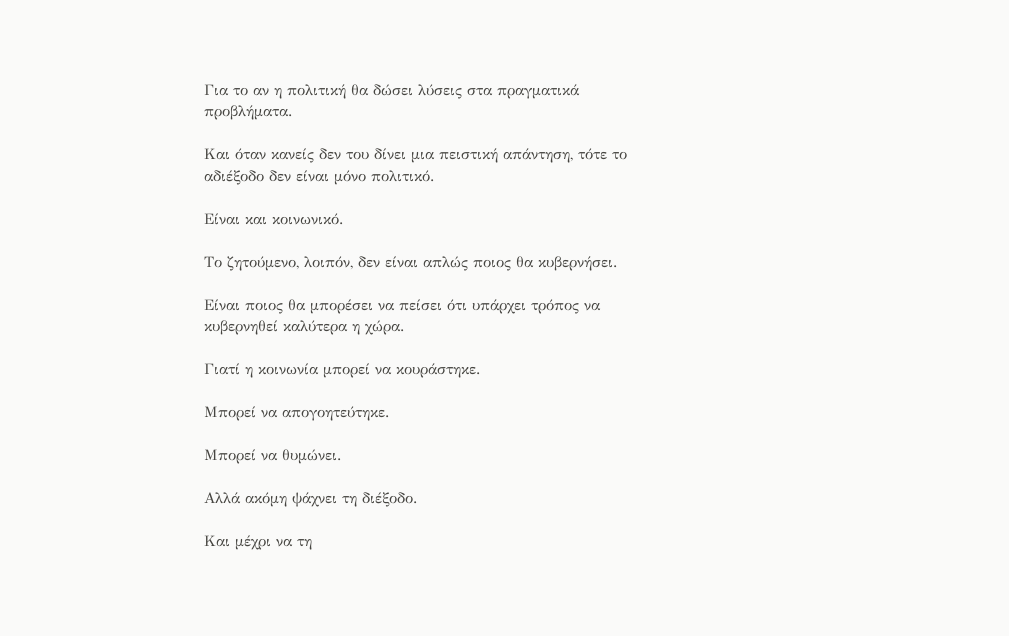Για το αν η πολιτική θα δώσει λύσεις στα πραγματικά προβλήματα.

Και όταν κανείς δεν του δίνει μια πειστική απάντηση, τότε το αδιέξοδο δεν είναι μόνο πολιτικό.

Είναι και κοινωνικό.

Το ζητούμενο, λοιπόν, δεν είναι απλώς ποιος θα κυβερνήσει.

Είναι ποιος θα μπορέσει να πείσει ότι υπάρχει τρόπος να κυβερνηθεί καλύτερα η χώρα.

Γιατί η κοινωνία μπορεί να κουράστηκε.

Μπορεί να απογοητεύτηκε.

Μπορεί να θυμώνει.

Αλλά ακόμη ψάχνει τη διέξοδο.

Και μέχρι να τη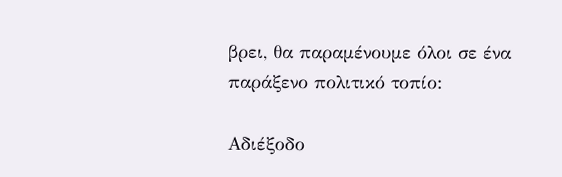βρει, θα παραμένουμε όλοι σε ένα παράξενο πολιτικό τοπίο:

Αδιέξοδο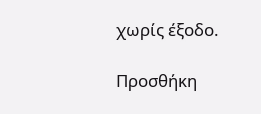χωρίς έξοδο.

Προσθήκη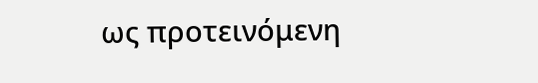ως προτεινόμενη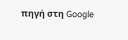πηγή στη Google